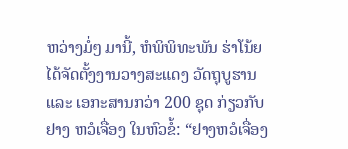ຫວ່າງມໍ່ໆ ມານີ້, ຫໍພິພິທະພັນ ຮ່າໂນ້ຍ ໄດ້ຈັດຕັ້ງງານວາງສະແດງ ວັດຖຸບູຮານ ແລະ ເອກະສານກວ່າ 200 ຊຸດ ກ່ຽວກັບ ຢາງ ຫວໍເຈື່ອງ ໃນຫົວຂໍ້: “ຢາງຫວໍເຈື່ອງ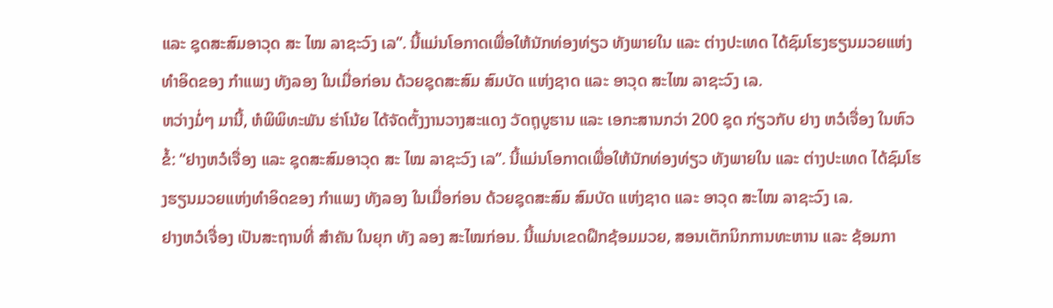ແລະ ຊຸດສະສົມອາວຸດ ສະ ໄໝ ລາຊະວົງ ເລ”. ນີ້ແມ່ນໂອກາດເພື່ອໃຫ້ນັກທ່ອງທ່ຽວ ທັງພາຍໃນ ແລະ ຕ່າງປະເທດ ໄດ້ຊົມໂຮງຮຽນມວຍແຫ່ງທຳອິດຂອງ ກຳແພງ ທັງລອງ ໃນເມື່ອກ່ອນ ດ້ວຍຊຸດສະສົມ ສົມບັດ ແຫ່ງຊາດ ແລະ ອາວຸດ ສະໄໝ ລາຊະວົງ ເລ.
ຫວ່າງມໍ່ໆ ມານີ້, ຫໍພິພິທະພັນ ຮ່າໂນ້ຍ ໄດ້ຈັດຕັ້ງງານວາງສະແດງ ວັດຖຸບູຮານ ແລະ ເອກະສານກວ່າ 200 ຊຸດ ກ່ຽວກັບ ຢາງ ຫວໍເຈື່ອງ ໃນຫົວຂໍ້: “ຢາງຫວໍເຈື່ອງ ແລະ ຊຸດສະສົມອາວຸດ ສະ ໄໝ ລາຊະວົງ ເລ”. ນີ້ແມ່ນໂອກາດເພື່ອໃຫ້ນັກທ່ອງທ່ຽວ ທັງພາຍໃນ ແລະ ຕ່າງປະເທດ ໄດ້ຊົມໂຮງຮຽນມວຍແຫ່ງທຳອິດຂອງ ກຳແພງ ທັງລອງ ໃນເມື່ອກ່ອນ ດ້ວຍຊຸດສະສົມ ສົມບັດ ແຫ່ງຊາດ ແລະ ອາວຸດ ສະໄໝ ລາຊະວົງ ເລ.
ຢາງຫວໍເຈື່ອງ ເປັນສະຖານທີ່ ສໍາຄັນ ໃນຍຸກ ທັງ ລອງ ສະໄໝກ່ອນ. ນີ້ແມ່ນເຂດຝຶກຊ້ອມມວຍ, ສອນເຕັກນິກການທະຫານ ແລະ ຊ້ອມກາ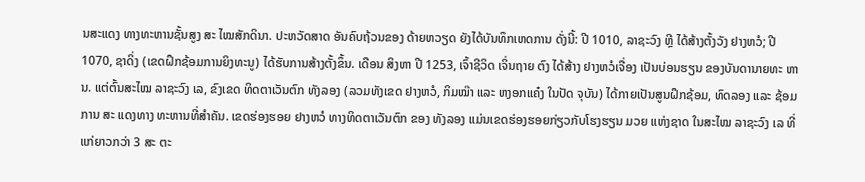ນສະແດງ ທາງທະຫານຊັ້ນສູງ ສະ ໄໝສັກດິນາ. ປະຫວັດສາດ ອັນຄົບຖ້ວນຂອງ ດ້າຍຫວຽດ ຍັງໄດ້ບັນທຶກເຫດການ ດັ່ງນີ້: ປີ 1010, ລາຊະວົງ ຫຼີ ໄດ້ສ້າງຕັ້ງວັງ ຢາງຫວໍ; ປີ 1070, ຊາດິ່ງ (ເຂດຝຶກຊ້ອມການຍິງທະນູ) ໄດ້ຮັບການສ້າງຕັ້ງຂຶ້ນ. ເດືອນ ສິງຫາ ປີ 1253, ເຈົ້າຊີວິດ ເຈິ່ນຖາຍ ຕົງ ໄດ້ສ້າງ ຢາງຫວໍເຈື່ອງ ເປັນບ່ອນຮຽນ ຂອງບັນດານາຍທະ ຫານ. ແຕ່ຕົ້ນສະໄໝ ລາຊະວົງ ເລ, ຂົງເຂດ ທິດຕາເວັນຕົກ ທັງລອງ (ລວມທັງເຂດ ຢາງຫວໍ, ກິມໝ໊າ ແລະ ຫງອກແຄ໋ງ ໃນປັດ ຈຸບັນ) ໄດ້ກາຍເປັນສູນຝຶກຊ້ອມ, ທົດລອງ ແລະ ຊ້ອມການ ສະ ແດງທາງ ທະຫານທີ່ສຳຄັນ. ເຂດຮ່ອງຮອຍ ຢາງຫວໍ ທາງທິດຕາເວັນຕົກ ຂອງ ທັງລອງ ແມ່ນເຂດຮ່ອງຮອຍກ່ຽວກັບໂຮງຮຽນ ມວຍ ແຫ່ງຊາດ ໃນສະໄໝ ລາຊະວົງ ເລ ທີ່ແກ່ຍາວກວ່າ 3 ສະ ຕະ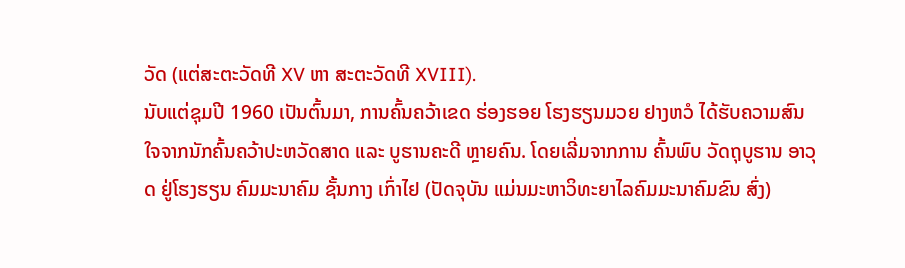ວັດ (ແຕ່ສະຕະວັດທີ XV ຫາ ສະຕະວັດທີ XVIII).
ນັບແຕ່ຊຸມປີ 1960 ເປັນຕົ້ນມາ, ການຄົ້ນຄວ້າເຂດ ຮ່ອງຮອຍ ໂຮງຮຽນມວຍ ຢາງຫວໍ ໄດ້ຮັບຄວາມສົນໃຈຈາກນັກຄົ້ນຄວ້າປະຫວັດສາດ ແລະ ບູຮານຄະດີ ຫຼາຍຄົນ. ໂດຍເລີ່ມຈາກການ ຄົ້ນພົບ ວັດຖຸບູຮານ ອາວຸດ ຢູ່ໂຮງຮຽນ ຄົມມະນາຄົມ ຊັ້ນກາງ ເກົ່າໄຢ (ປັດຈຸບັນ ແມ່ນມະຫາວິທະຍາໄລຄົມມະນາຄົມຂົນ ສົ່ງ)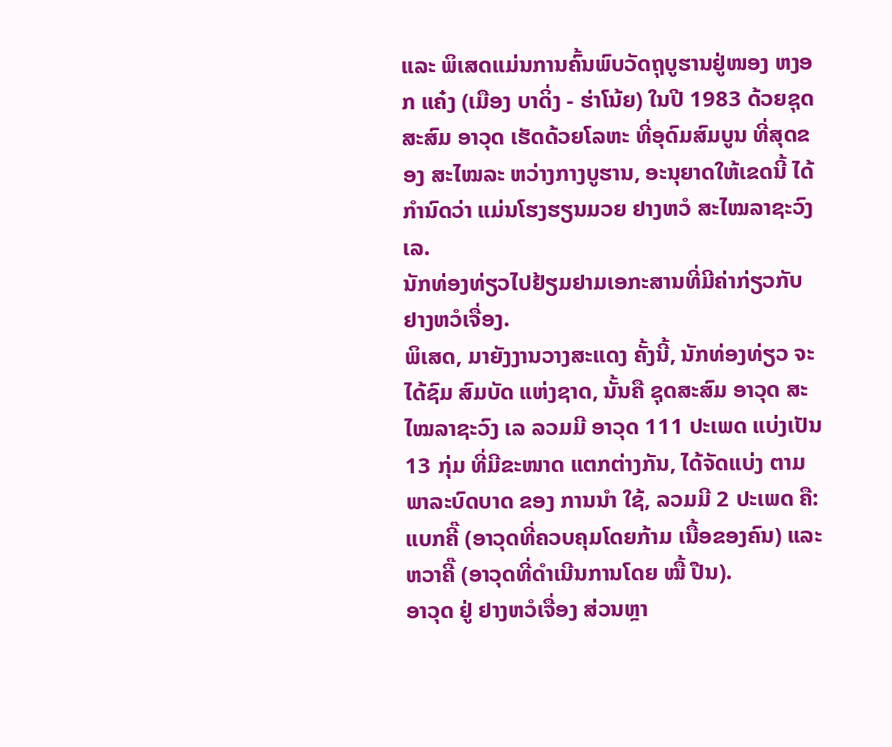ແລະ ພິເສດແມ່ນການຄົ້ນພົບວັດຖຸບູຮານຢູ່ໜອງ ຫງອກ ແຄ໋ງ (ເມືອງ ບາດິ່ງ - ຮ່າໂນ້ຍ) ໃນປີ 1983 ດ້ວຍຊຸດສະສົມ ອາວຸດ ເຮັດດ້ວຍໂລຫະ ທີ່ອຸດົມສົມບູນ ທີ່ສຸດຂອງ ສະໄໝລະ ຫວ່າງກາງບູຮານ, ອະນຸຍາດໃຫ້ເຂດນີ້ ໄດ້ກຳນົດວ່າ ແມ່ນໂຮງຮຽນມວຍ ຢາງຫວໍ ສະໄໝລາຊະວົງ ເລ.
ນັກທ່ອງທ່ຽວໄປຢ້ຽມຢາມເອກະສານທີ່ມີຄ່າກ່ຽວກັບ ຢາງຫວໍເຈື່ອງ.
ພິເສດ, ມາຍັງງານວາງສະແດງ ຄັ້ງນີ້, ນັກທ່ອງທ່ຽວ ຈະໄດ້ຊົມ ສົມບັດ ແຫ່ງຊາດ, ນັ້ນຄື ຊຸດສະສົມ ອາວຸດ ສະໄໝລາຊະວົງ ເລ ລວມມີ ອາວຸດ 111 ປະເພດ ແບ່ງເປັນ13 ກຸ່ມ ທີ່ມີຂະໜາດ ແຕກຕ່າງກັນ, ໄດ້ຈັດແບ່ງ ຕາມພາລະບົດບາດ ຂອງ ການນຳ ໃຊ້, ລວມມີ 2 ປະເພດ ຄື: ແບກຄີ໊ (ອາວຸດທີ່ຄວບຄຸມໂດຍກ້າມ ເນື້ອຂອງຄົນ) ແລະ ຫວາຄີ໊ (ອາວຸດທີ່ດໍາເນີນການໂດຍ ໝື້ ປືນ).
ອາວຸດ ຢູ່ ຢາງຫວໍເຈື່ອງ ສ່ວນຫຼາ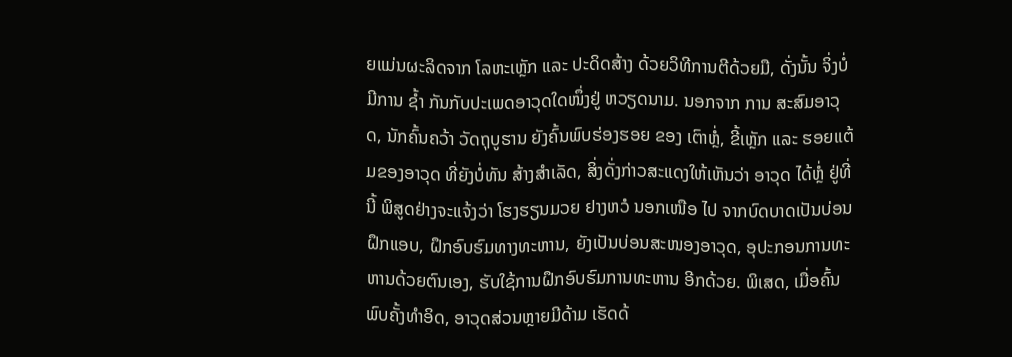ຍແມ່ນຜະລິດຈາກ ໂລຫະເຫຼັກ ແລະ ປະດິດສ້າງ ດ້ວຍວິທີການຕີດ້ວຍມື, ດັ່ງນັ້ນ ຈິ່ງບໍ່ມີການ ຊໍ້າ ກັນກັບປະເພດອາວຸດໃດໜຶ່ງຢູ່ ຫວຽດນາມ. ນອກຈາກ ການ ສະສົມອາວຸດ, ນັກຄົ້ນຄວ້າ ວັດຖຸບູຮານ ຍັງຄົ້ນພົບຮ່ອງຮອຍ ຂອງ ເຕົາຫຼໍ່, ຂີ້ເຫຼັກ ແລະ ຮອຍແຕ້ມຂອງອາວຸດ ທີ່ຍັງບໍ່ທັນ ສ້າງສຳເລັດ, ສິ່ງດັ່ງກ່າວສະແດງໃຫ້ເຫັນວ່າ ອາວຸດ ໄດ້ຫຼໍ່ ຢູ່ທີ່ນີ້ ພິສູດຢ່າງຈະແຈ້ງວ່າ ໂຮງຮຽນມວຍ ຢາງຫວໍ ນອກເໜືອ ໄປ ຈາກບົດບາດເປັນບ່ອນຝຶກແອບ, ຝຶກອົບຮົມທາງທະຫານ, ຍັງເປັນບ່ອນສະໜອງອາວຸດ, ອຸປະກອນການທະຫານດ້ວຍຕົນເອງ, ຮັບໃຊ້ການຝຶກອົບຮົມການທະຫານ ອີກດ້ວຍ. ພິເສດ, ເມື່ອຄົ້ນພົບຄັ້ງທຳອິດ, ອາວຸດສ່ວນຫຼາຍມີດ້າມ ເຮັດດ້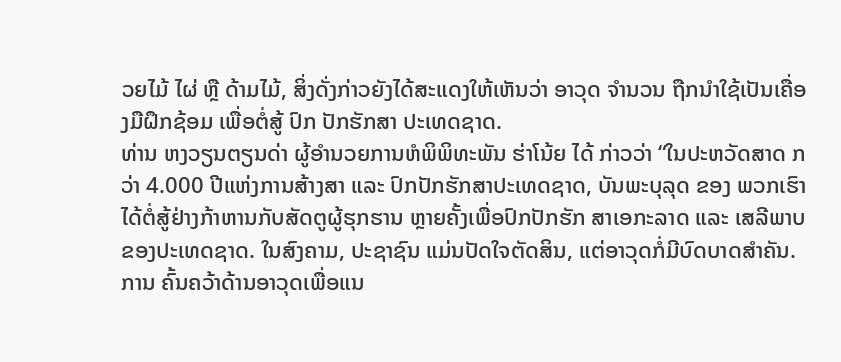ວຍໄມ້ ໄຜ່ ຫຼື ດ້າມໄມ້, ສິ່ງດັ່ງກ່າວຍັງໄດ້ສະແດງໃຫ້ເຫັນວ່າ ອາວຸດ ຈຳນວນ ຖືກນຳໃຊ້ເປັນເຄື່ອງມືຝຶກຊ້ອມ ເພື່ອຕໍ່ສູ້ ປົກ ປັກຮັກສາ ປະເທດຊາດ.
ທ່ານ ຫງວຽນຕຽນດ່າ ຜູ້ອຳນວຍການຫໍພິພິທະພັນ ຮ່າໂນ້ຍ ໄດ້ ກ່າວວ່າ “ໃນປະຫວັດສາດ ກວ່າ 4.000 ປີແຫ່ງການສ້າງສາ ແລະ ປົກປັກຮັກສາປະເທດຊາດ, ບັນພະບຸລຸດ ຂອງ ພວກເຮົາໄດ້ຕໍ່ສູ້ຢ່າງກ້າຫານກັບສັດຕູຜູ້ຮຸກຮານ ຫຼາຍຄັ້ງເພື່ອປົກປັກຮັກ ສາເອກະລາດ ແລະ ເສລີພາບຂອງປະເທດຊາດ. ໃນສົງຄາມ, ປະຊາຊົນ ແມ່ນປັດໃຈຕັດສິນ, ແຕ່ອາວຸດກໍ່ມີບົດບາດສໍາຄັນ. ການ ຄົ້ນຄວ້າດ້ານອາວຸດເພື່ອແນ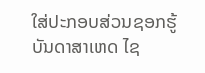ໃສ່ປະກອບສ່ວນຊອກຮູ້ບັນດາສາເຫດ ໄຊ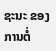ຊະນະ ຂອງ ການຕໍ່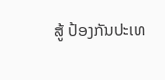ສູ້ ປ້ອງກັນປະເທ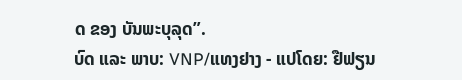ດ ຂອງ ບັນພະບຸລຸດ”.
ບົດ ແລະ ພາບ: VNP/ແທງຢາງ - ແປໂດຍ: ຢືຟຽນ